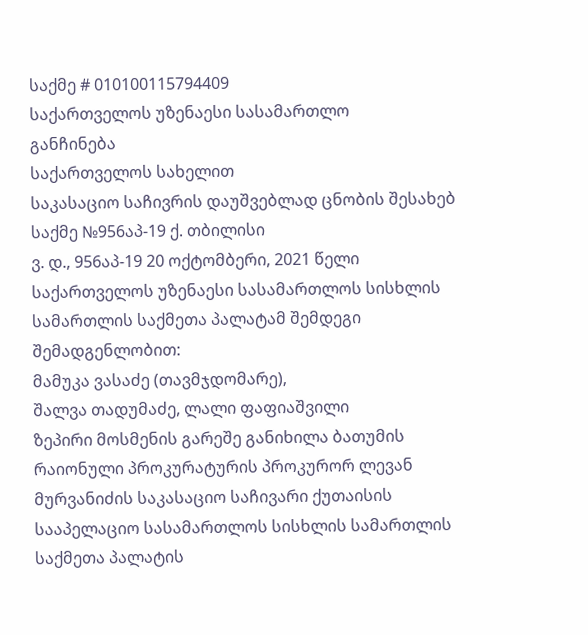საქმე # 010100115794409
საქართველოს უზენაესი სასამართლო
განჩინება
საქართველოს სახელით
საკასაციო საჩივრის დაუშვებლად ცნობის შესახებ
საქმე №956აპ-19 ქ. თბილისი
ვ. დ., 956აპ-19 20 ოქტომბერი, 2021 წელი
საქართველოს უზენაესი სასამართლოს სისხლის სამართლის საქმეთა პალატამ შემდეგი შემადგენლობით:
მამუკა ვასაძე (თავმჯდომარე),
შალვა თადუმაძე, ლალი ფაფიაშვილი
ზეპირი მოსმენის გარეშე განიხილა ბათუმის რაიონული პროკურატურის პროკურორ ლევან მურვანიძის საკასაციო საჩივარი ქუთაისის სააპელაციო სასამართლოს სისხლის სამართლის საქმეთა პალატის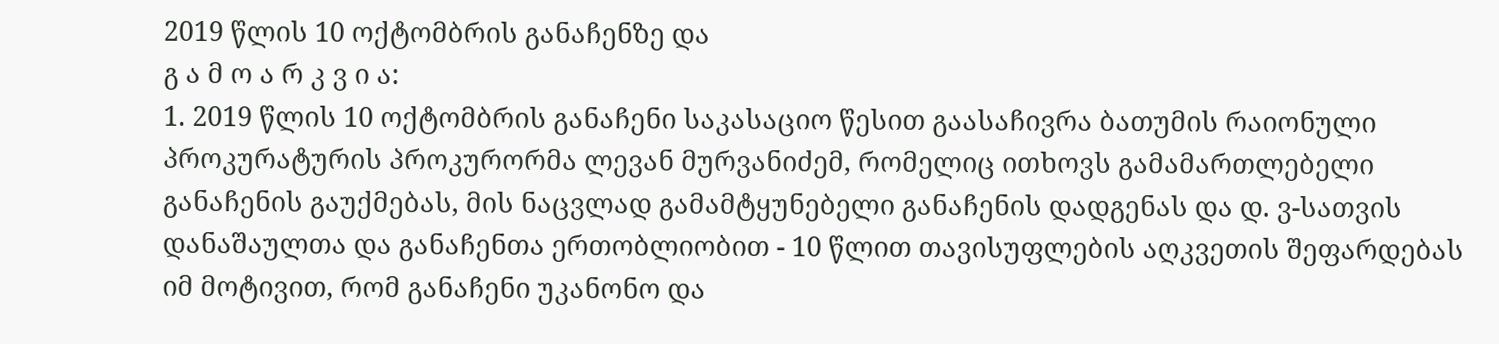2019 წლის 10 ოქტომბრის განაჩენზე და
გ ა მ ო ა რ კ ვ ი ა:
1. 2019 წლის 10 ოქტომბრის განაჩენი საკასაციო წესით გაასაჩივრა ბათუმის რაიონული პროკურატურის პროკურორმა ლევან მურვანიძემ, რომელიც ითხოვს გამამართლებელი განაჩენის გაუქმებას, მის ნაცვლად გამამტყუნებელი განაჩენის დადგენას და დ. ვ-სათვის დანაშაულთა და განაჩენთა ერთობლიობით - 10 წლით თავისუფლების აღკვეთის შეფარდებას იმ მოტივით, რომ განაჩენი უკანონო და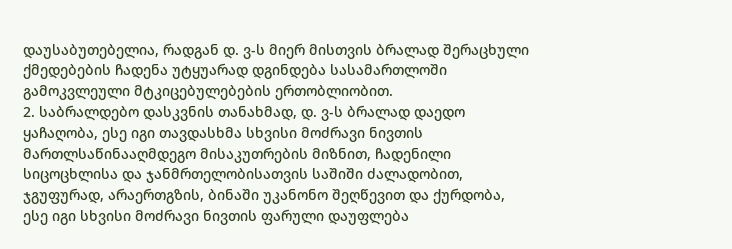დაუსაბუთებელია, რადგან დ. ვ-ს მიერ მისთვის ბრალად შერაცხული ქმედებების ჩადენა უტყუარად დგინდება სასამართლოში გამოკვლეული მტკიცებულებების ერთობლიობით.
2. საბრალდებო დასკვნის თანახმად, დ. ვ-ს ბრალად დაედო ყაჩაღობა, ესე იგი თავდასხმა სხვისი მოძრავი ნივთის მართლსაწინააღმდეგო მისაკუთრების მიზნით, ჩადენილი სიცოცხლისა და ჯანმრთელობისათვის საშიში ძალადობით, ჯგუფურად, არაერთგზის, ბინაში უკანონო შეღწევით და ქურდობა, ესე იგი სხვისი მოძრავი ნივთის ფარული დაუფლება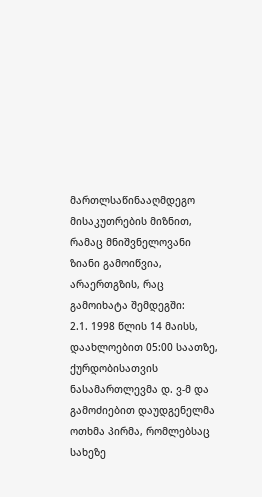მართლსაწინააღმდეგო მისაკუთრების მიზნით, რამაც მნიშვნელოვანი ზიანი გამოიწვია, არაერთგზის, რაც გამოიხატა შემდეგში:
2.1. 1998 წლის 14 მაისს, დაახლოებით 05:00 საათზე, ქურდობისათვის ნასამართლევმა დ. ვ-მ და გამოძიებით დაუდგენელმა ოთხმა პირმა, რომლებსაც სახეზე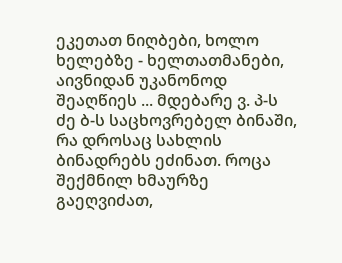ეკეთათ ნიღბები, ხოლო ხელებზე - ხელთათმანები, აივნიდან უკანონოდ შეაღწიეს ... მდებარე ვ. პ-ს ძე ბ-ს საცხოვრებელ ბინაში, რა დროსაც სახლის ბინადრებს ეძინათ. როცა შექმნილ ხმაურზე გაეღვიძათ,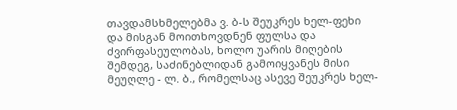თავდამსხმელებმა ვ. ბ-ს შეუკრეს ხელ-ფეხი და მისგან მოითხოვდნენ ფულსა და ძვირფასეულობას, ხოლო უარის მიღების შემდეგ, საძინებლიდან გამოიყვანეს მისი მეუღლე - ლ. ბ., რომელსაც ასევე შეუკრეს ხელ-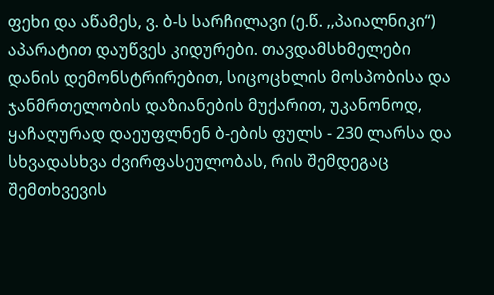ფეხი და აწამეს, ვ. ბ-ს სარჩილავი (ე.წ. ,,პაიალნიკი“) აპარატით დაუწვეს კიდურები. თავდამსხმელები დანის დემონსტრირებით, სიცოცხლის მოსპობისა და ჯანმრთელობის დაზიანების მუქარით, უკანონოდ, ყაჩაღურად დაეუფლნენ ბ-ების ფულს - 230 ლარსა და სხვადასხვა ძვირფასეულობას, რის შემდეგაც შემთხვევის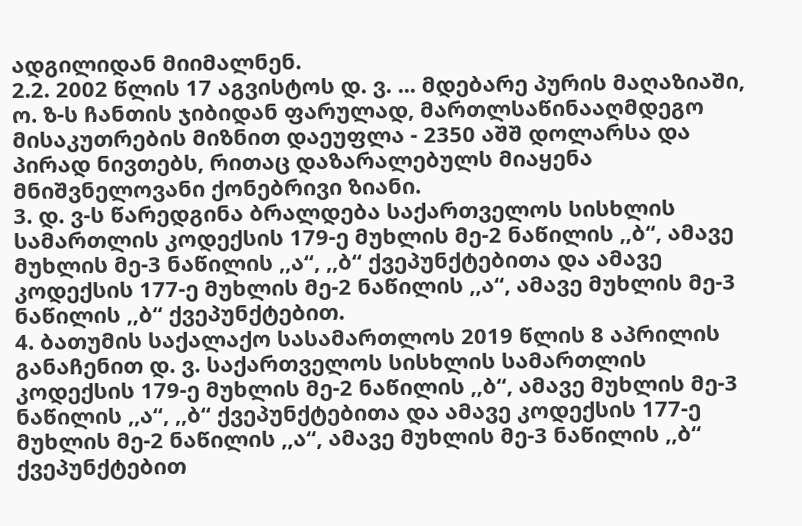ადგილიდან მიიმალნენ.
2.2. 2002 წლის 17 აგვისტოს დ. ვ. ... მდებარე პურის მაღაზიაში, ო. ზ-ს ჩანთის ჯიბიდან ფარულად, მართლსაწინააღმდეგო მისაკუთრების მიზნით დაეუფლა - 2350 აშშ დოლარსა და პირად ნივთებს, რითაც დაზარალებულს მიაყენა მნიშვნელოვანი ქონებრივი ზიანი.
3. დ. ვ-ს წარედგინა ბრალდება საქართველოს სისხლის სამართლის კოდექსის 179-ე მუხლის მე-2 ნაწილის ,,ბ“, ამავე მუხლის მე-3 ნაწილის ,,ა“, ,,ბ“ ქვეპუნქტებითა და ამავე კოდექსის 177-ე მუხლის მე-2 ნაწილის ,,ა“, ამავე მუხლის მე-3 ნაწილის ,,ბ“ ქვეპუნქტებით.
4. ბათუმის საქალაქო სასამართლოს 2019 წლის 8 აპრილის განაჩენით დ. ვ. საქართველოს სისხლის სამართლის კოდექსის 179-ე მუხლის მე-2 ნაწილის ,,ბ“, ამავე მუხლის მე-3 ნაწილის ,,ა“, ,,ბ“ ქვეპუნქტებითა და ამავე კოდექსის 177-ე მუხლის მე-2 ნაწილის ,,ა“, ამავე მუხლის მე-3 ნაწილის ,,ბ“ ქვეპუნქტებით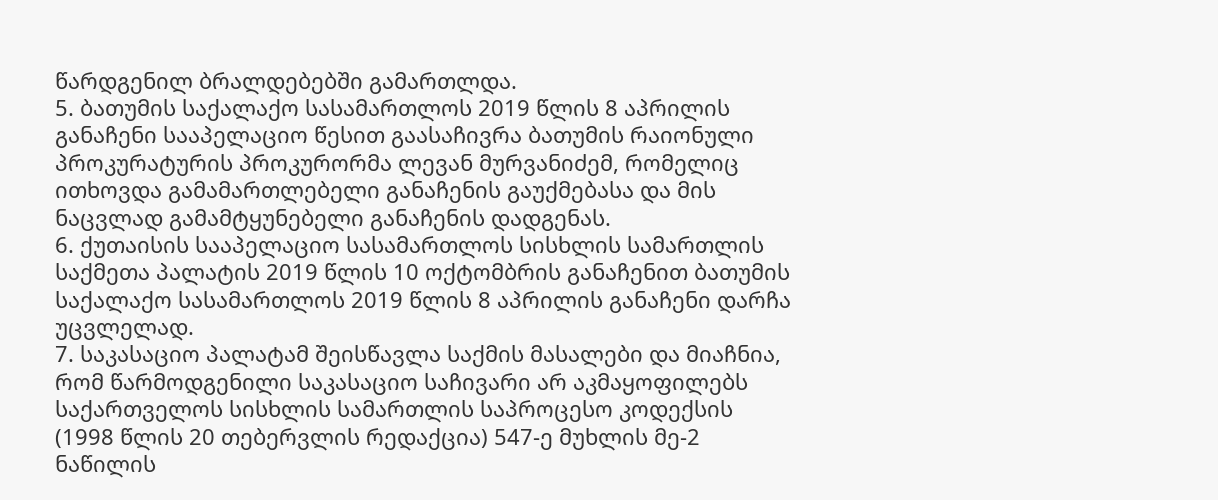წარდგენილ ბრალდებებში გამართლდა.
5. ბათუმის საქალაქო სასამართლოს 2019 წლის 8 აპრილის განაჩენი სააპელაციო წესით გაასაჩივრა ბათუმის რაიონული პროკურატურის პროკურორმა ლევან მურვანიძემ, რომელიც ითხოვდა გამამართლებელი განაჩენის გაუქმებასა და მის ნაცვლად გამამტყუნებელი განაჩენის დადგენას.
6. ქუთაისის სააპელაციო სასამართლოს სისხლის სამართლის საქმეთა პალატის 2019 წლის 10 ოქტომბრის განაჩენით ბათუმის საქალაქო სასამართლოს 2019 წლის 8 აპრილის განაჩენი დარჩა უცვლელად.
7. საკასაციო პალატამ შეისწავლა საქმის მასალები და მიაჩნია, რომ წარმოდგენილი საკასაციო საჩივარი არ აკმაყოფილებს საქართველოს სისხლის სამართლის საპროცესო კოდექსის (1998 წლის 20 თებერვლის რედაქცია) 547-ე მუხლის მე-2 ნაწილის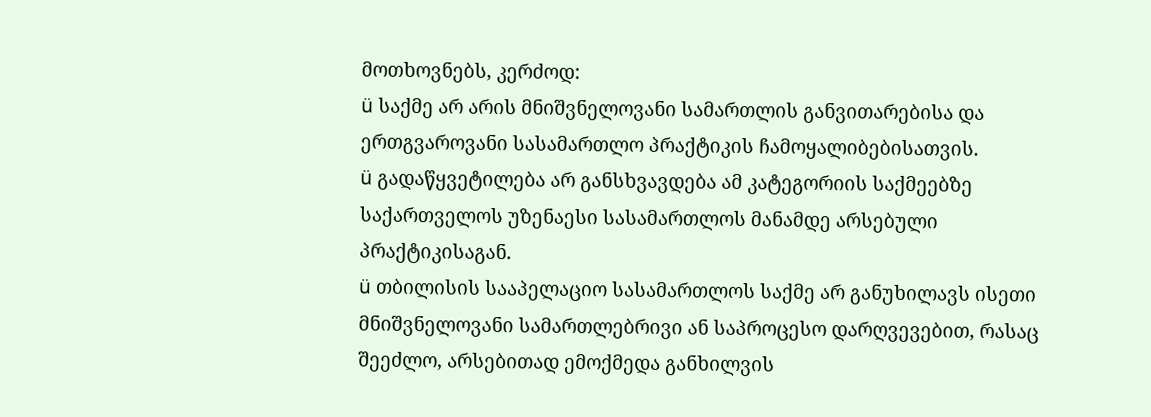მოთხოვნებს, კერძოდ:
ü საქმე არ არის მნიშვნელოვანი სამართლის განვითარებისა და ერთგვაროვანი სასამართლო პრაქტიკის ჩამოყალიბებისათვის.
ü გადაწყვეტილება არ განსხვავდება ამ კატეგორიის საქმეებზე საქართველოს უზენაესი სასამართლოს მანამდე არსებული პრაქტიკისაგან.
ü თბილისის სააპელაციო სასამართლოს საქმე არ განუხილავს ისეთი მნიშვნელოვანი სამართლებრივი ან საპროცესო დარღვევებით, რასაც შეეძლო, არსებითად ემოქმედა განხილვის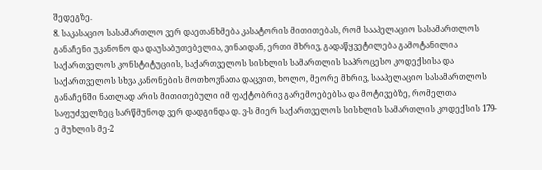შედეგზე.
8. საკასაციო სასამართლო ვერ დაეთანხმება კასატორის მითითებას, რომ სააპელაციო სასამართლოს განაჩენი უკანონო და დაუსაბუთებელია, ვინაიდან, ერთი მხრივ, გადაწყვეტილება გამოტანილია საქართველოს კონსტიტუციის, საქართველოს სისხლის სამართლის საპროცესო კოდექსისა და საქართველოს სხვა კანონების მოთხოვნათა დაცვით, ხოლო, მეორე მხრივ, სააპელაციო სასამართლოს განაჩენში ნათლად არის მითითებული იმ ფაქტობრივ გარემოებებსა და მოტივებზე, რომელთა საფუძველზეც სარწმუნოდ ვერ დადგინდა დ. ვ-ს მიერ საქართველოს სისხლის სამართლის კოდექსის 179-ე მუხლის მე-2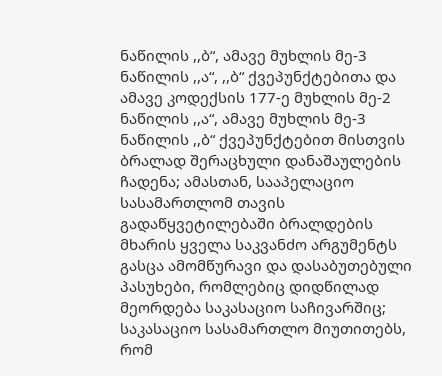ნაწილის ,,ბ“, ამავე მუხლის მე-3 ნაწილის ,,ა“, ,,ბ“ ქვეპუნქტებითა და ამავე კოდექსის 177-ე მუხლის მე-2 ნაწილის ,,ა“, ამავე მუხლის მე-3 ნაწილის ,,ბ“ ქვეპუნქტებით მისთვის ბრალად შერაცხული დანაშაულების ჩადენა; ამასთან, სააპელაციო სასამართლომ თავის გადაწყვეტილებაში ბრალდების მხარის ყველა საკვანძო არგუმენტს გასცა ამომწურავი და დასაბუთებული პასუხები, რომლებიც დიდწილად მეორდება საკასაციო საჩივარშიც; საკასაციო სასამართლო მიუთითებს, რომ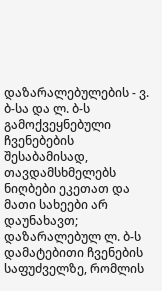დაზარალებულების - ვ. ბ-სა და ლ. ბ-ს გამოქვეყნებული ჩვენებების შესაბამისად, თავდამსხმელებს ნიღბები ეკეთათ და მათი სახეები არ დაუნახავთ; დაზარალებულ ლ. ბ-ს დამატებითი ჩვენების საფუძველზე, რომლის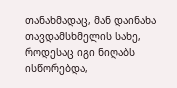თანახმადაც, მან დაინახა თავდამსხმელის სახე, როდესაც იგი ნიღაბს ისწორებდა,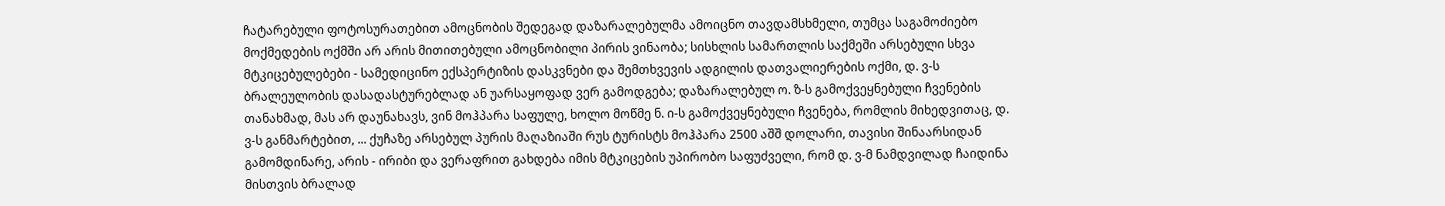ჩატარებული ფოტოსურათებით ამოცნობის შედეგად დაზარალებულმა ამოიცნო თავდამსხმელი, თუმცა საგამოძიებო მოქმედების ოქმში არ არის მითითებული ამოცნობილი პირის ვინაობა; სისხლის სამართლის საქმეში არსებული სხვა მტკიცებულებები - სამედიცინო ექსპერტიზის დასკვნები და შემთხვევის ადგილის დათვალიერების ოქმი, დ. ვ-ს ბრალეულობის დასადასტურებლად ან უარსაყოფად ვერ გამოდგება; დაზარალებულ ო. ზ-ს გამოქვეყნებული ჩვენების თანახმად, მას არ დაუნახავს, ვინ მოჰპარა საფულე, ხოლო მოწმე ნ. ი-ს გამოქვეყნებული ჩვენება, რომლის მიხედვითაც, დ. ვ-ს განმარტებით, ... ქუჩაზე არსებულ პურის მაღაზიაში რუს ტურისტს მოჰპარა 2500 აშშ დოლარი, თავისი შინაარსიდან გამომდინარე, არის - ირიბი და ვერაფრით გახდება იმის მტკიცების უპირობო საფუძველი, რომ დ. ვ-მ ნამდვილად ჩაიდინა მისთვის ბრალად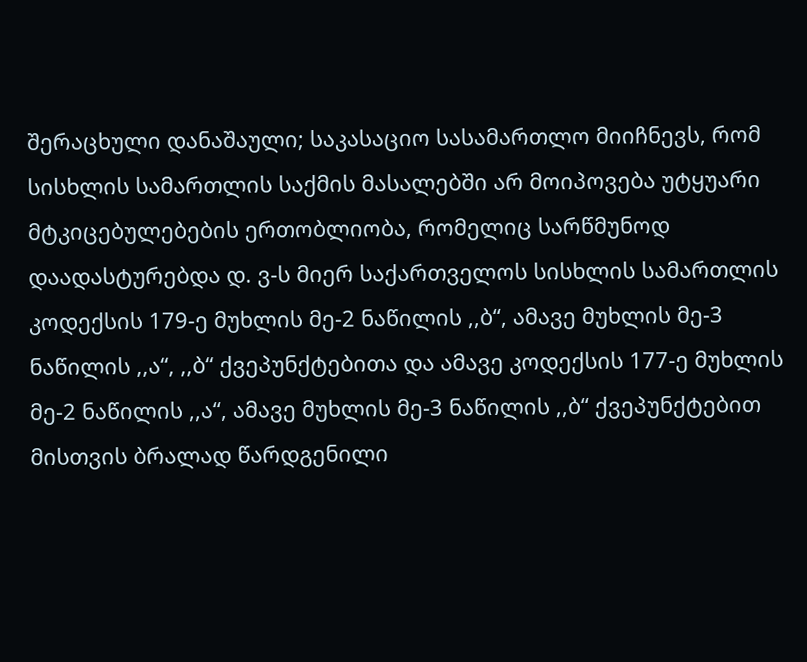შერაცხული დანაშაული; საკასაციო სასამართლო მიიჩნევს, რომ სისხლის სამართლის საქმის მასალებში არ მოიპოვება უტყუარი მტკიცებულებების ერთობლიობა, რომელიც სარწმუნოდ დაადასტურებდა დ. ვ-ს მიერ საქართველოს სისხლის სამართლის კოდექსის 179-ე მუხლის მე-2 ნაწილის ,,ბ“, ამავე მუხლის მე-3 ნაწილის ,,ა“, ,,ბ“ ქვეპუნქტებითა და ამავე კოდექსის 177-ე მუხლის მე-2 ნაწილის ,,ა“, ამავე მუხლის მე-3 ნაწილის ,,ბ“ ქვეპუნქტებით მისთვის ბრალად წარდგენილი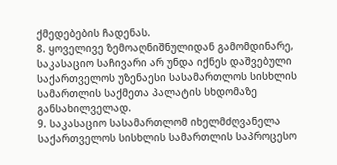ქმედებების ჩადენას.
8. ყოველივე ზემოაღნიშნულიდან გამომდინარე, საკასაციო საჩივარი არ უნდა იქნეს დაშვებული საქართველოს უზენაესი სასამართლოს სისხლის სამართლის საქმეთა პალატის სხდომაზე განსახილველად.
9. საკასაციო სასამართლომ იხელმძღვანელა საქართველოს სისხლის სამართლის საპროცესო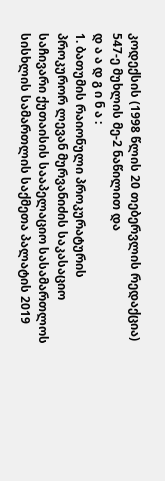კოდექსის (1998 წლის 20 თებერვლის რედაქცია) 547-ე მუხლის მე-2 ნაწილით და
დ ა ა დ გ ი ნ ა :
1. ბათუმის რაიონული პროკურატურის პროკურორ ლევან მურვანიძის საკასაციო საჩივარი ქუთაისის სააპელაციო სასამართლოს სისხლის სამართლის საქმეთა პალატის 2019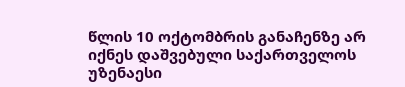წლის 10 ოქტომბრის განაჩენზე არ იქნეს დაშვებული საქართველოს უზენაესი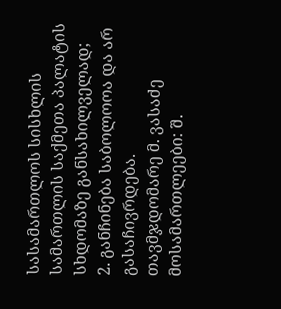სასამართლოს სისხლის სამართლის საქმეთა პალატის სხდომაზე განსახილველად;
2. განჩინება საბოლოოა და არ გასაჩივრდება.
თავმჯდომარე მ. ვასაძე
მოსამართლეები: შ.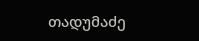თადუმაძე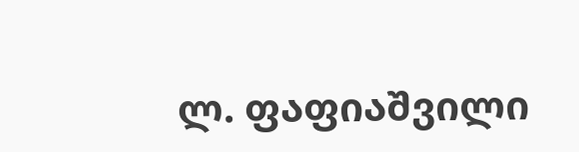ლ. ფაფიაშვილი